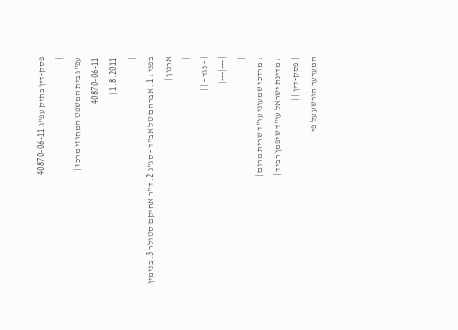פסק-דין בתיק עפ"ג 40870-06-11
|
עפ"ג בית המשפט המחוזי מרכז |
40870-06-11
1.8.2011 |
|
בפני : 1. אברהם טל אב"ד - סג"נ 2. ד"ר אחיקם סטולר 3. בנימין ארנון |
|
| - נגד - | |
|---|---|
|
: מרדכי שמעוני עו"ד שרית מרום |
: מדינת ישראל עו"ד שיפמן רביד |
| פסק-דין | |
המערער הורשע על פי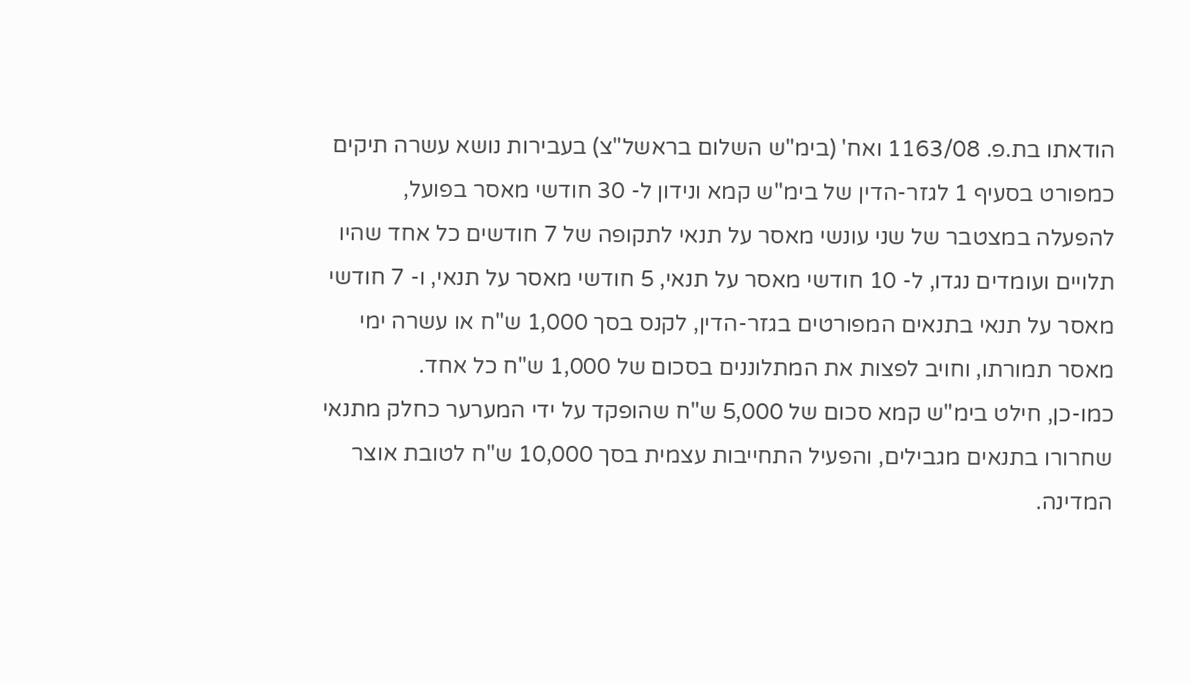הודאתו בת.פ. 1163/08 ואח' (בימ"ש השלום בראשל"צ) בעבירות נושא עשרה תיקים כמפורט בסעיף 1 לגזר-הדין של בימ"ש קמא ונידון ל- 30 חודשי מאסר בפועל, להפעלה במצטבר של שני עונשי מאסר על תנאי לתקופה של 7 חודשים כל אחד שהיו תלויים ועומדים נגדו, ל- 10 חודשי מאסר על תנאי, 5 חודשי מאסר על תנאי, ו- 7 חודשי מאסר על תנאי בתנאים המפורטים בגזר-הדין, לקנס בסך 1,000 ש"ח או עשרה ימי מאסר תמורתו, וחויב לפצות את המתלוננים בסכום של 1,000 ש"ח כל אחד.
כמו-כן, חילט בימ"ש קמא סכום של 5,000 ש"ח שהופקד על ידי המערער כחלק מתנאי שחרורו בתנאים מגבילים, והפעיל התחייבות עצמית בסך 10,000 ש"ח לטובת אוצר המדינה.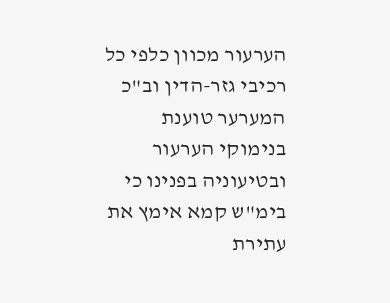הערעור מכוון כלפי כל רכיבי גזר-הדין וב"כ המערער טוענת בנימוקי הערעור ובטיעוניה בפנינו כי בימ"ש קמא אימץ את עתירת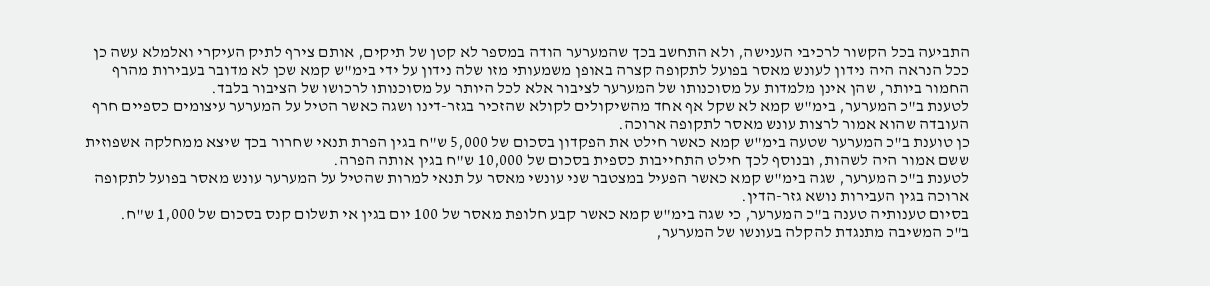התביעה בכל הקשור לרכיבי הענישה, ולא התחשב בכך שהמערער הודה במספר לא קטן של תיקים, אותם צירף לתיק העיקרי ואלמלא עשה כן ככל הנראה היה נידון לעונש מאסר בפועל לתקופה קצרה באופן משמעותי מזו שלה נידון על ידי בימ"ש קמא שכן לא מדובר בעבירות מהרף החמור ביותר, שהן אינן מלמדות על מסוכנותו של המערער לציבור אלא לכל היותר על מסוכנותו לרכושו של הציבור בלבד.
לטענת ב"כ המערער, בימ"ש קמא לא שקל אף אחד מהשיקולים לקולא שהזכיר בגזר-דינו ושגה כאשר הטיל על המערער עיצומים כספיים חרף העובדה שהוא אמור לרצות עונש מאסר לתקופה ארוכה.
כן טוענת ב"כ המערער שטעה בימ"ש קמא כאשר חילט את הפקדון בסכום של 5,000 ש"ח בגין הפרת תנאי שחרור בכך שיצא ממחלקה אשפוזית ששם אמור היה לשהות, ובנוסף לכך חילט התחייבות כספית בסכום של 10,000 ש"ח בגין אותה הפרה.
לטענת ב"כ המערער, שגה בימ"ש קמא כאשר הפעיל במצטבר שני עונשי מאסר על תנאי למרות שהטיל על המערער עונש מאסר בפועל לתקופה ארוכה בגין העבירות נושא גזר-הדין.
בסיום טענותיה טענה ב"כ המערער, כי שגה בימ"ש קמא כאשר קבע חלופת מאסר של 100 יום בגין אי תשלום קנס בסכום של 1,000 ש"ח.
ב"כ המשיבה מתנגדת להקלה בעונשו של המערער,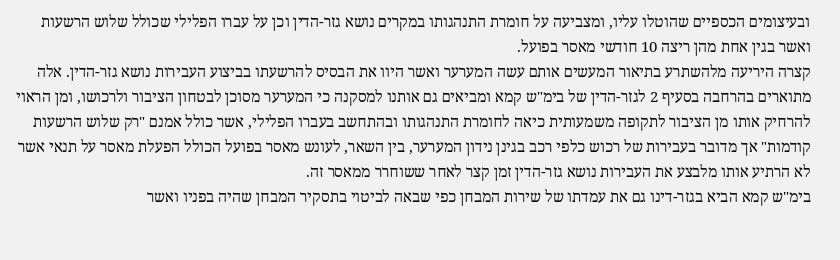ובעיצומים הכספיים שהוטלו עליו, ומצביעה על חומרת התנהגותו במקרים נושא גזר-הדין וכן על עברו הפלילי שכולל שלוש הרשעות ואשר בגין אחת מהן ריצה 10 חודשי מאסר בפועל.
קצרה היריעה מלהשתרע בתיאור המעשים אותם עשה המערער ואשר היוו את הבסיס להרשעתו בביצוע העבירות נושא גזר-הדין. אלה מתוארים בהרחבה בסעיף 2 לגזר-הדין של בימ"ש קמא ומביאים גם אותנו למסקנה כי המערער מסוכן לבטחון הציבור ולרכושו, ומן הראוי להרחיק אותו מן הציבור לתקופה משמעותית כיאה לחומרת התנהגותו ובהתחשב בעברו הפלילי, אשר כולל אמנם "רק שלוש הרשעות קודמות" אך מדובר בעבירות של רכוש כלפי רכב בגינן נידון המערער, בין השאר, לעונש מאסר בפועל הכולל הפעלת מאסר על תנאי אשר לא הרתיע אותו מלבצע את העבירות נושא גזר-הדין זמן קצר לאחר ששוחרר ממאסר זה.
בימ"ש קמא הביא בגזר-דינו גם את עמדתו של שירות המבחן כפי שבאה לביטוי בתסקיר המבחן שהיה בפניו ואשר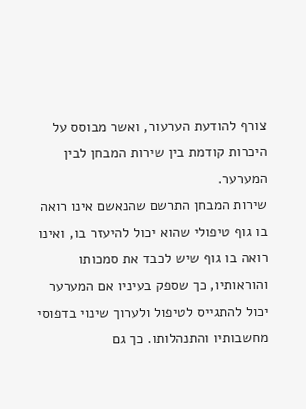צורף להודעת הערעור, ואשר מבוסס על היכרות קודמת בין שירות המבחן לבין המערער.
שירות המבחן התרשם שהנאשם אינו רואה בו גוף טיפולי שהוא יכול להיעזר בו, ואינו רואה בו גוף שיש לכבד את סמכותו והוראותיו, כך שספק בעיניו אם המערער יכול להתגייס לטיפול ולערוך שינוי בדפוסי מחשבותיו והתנהלותו. כך גם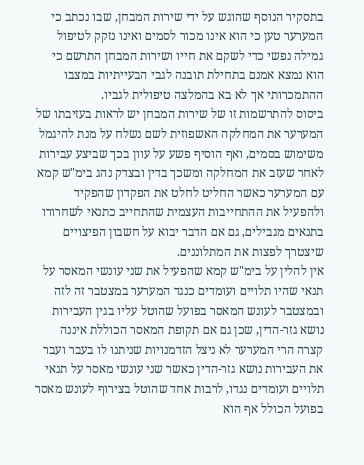בתסקיר הנוסף שהוגש על ידי שירות המבחן, שבו נכתב כי המערער טען כי הוא אינו מכור לסמים ואינו נזקק לטיפול גמילה נפשי כדי לשקם את חייו ושירות המבחן התרשם כי הוא נמצא אמנם בתחילת תובנה לגבי הבעייתיות במצבו ההתמכרותי אך לא בא בהמלצה טיפולית לגביו.
ביסוס להתרשמות זו של שירות המבחן יש לראות בעזיבתו של המערער את המחלקה האשפוזית לשם נשלח על מנת להיגמל משימוש בסמים, ואף הוסיף פשע על עוון בכך שביצע עבירות לאחר שעזב את המחלקה ומשכך בדין ובצדק נהג בימ"ש קמא עם המערער כאשר החליט לחלט את הפקדון שהפקיד ולהפעיל את ההתחייבות העצמית שהתחייב כתנאי לשחרורו בתנאים מגבילים, גם אם הדבר יבוא על חשבון הפיצויים שיצטרך לפצות את המתלוננים.
אין להלין על בימ"ש קמא שהפעיל את שני עונשי המאסר על תנאי שהיו תלויים ועומדים כנגד המערער במצטבר זה לזה ובמצטבר לעונש המאסר בפועל שהוטל עליו בגין העבירות נושא גזר-הדין, שכן גם אם תקופת המאסר הכוללת איננה קצרה הרי המערער לא ניצל הזדמנויות שניתנו לו בעבר ועבר את העבירות נושא גזר-הדין כאשר שני עונשי מאסר על תנאי תלויים ועומדים נגדו, לרבות אחד שהוטל בצירוף לעונש מאסר בפועל הכולל אף הוא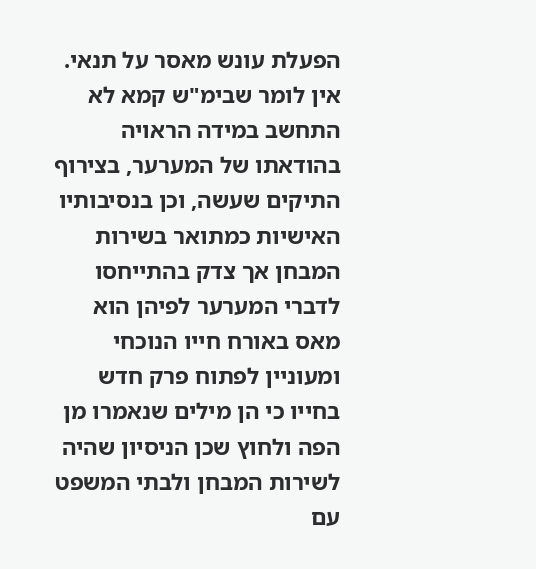הפעלת עונש מאסר על תנאי.
אין לומר שבימ"ש קמא לא התחשב במידה הראויה בהודאתו של המערער, בצירוף התיקים שעשה, וכן בנסיבותיו האישיות כמתואר בשירות המבחן אך צדק בהתייחסו לדברי המערער לפיהן הוא מאס באורח חייו הנוכחי ומעוניין לפתוח פרק חדש בחייו כי הן מילים שנאמרו מן הפה ולחוץ שכן הניסיון שהיה לשירות המבחן ולבתי המשפט עם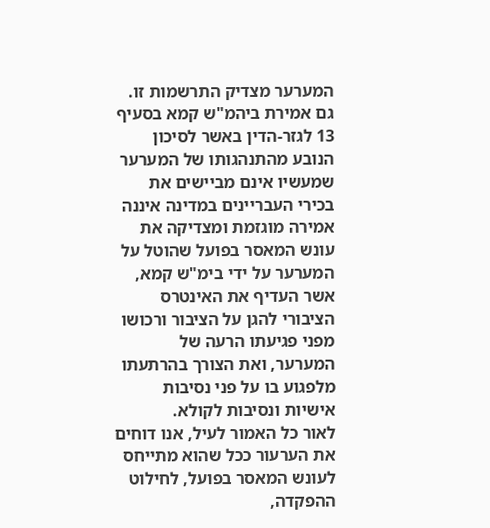המערער מצדיק התרשמות זו.
גם אמירת ביהמ"ש קמא בסעיף 13 לגזר-הדין באשר לסיכון הנובע מהתנהגותו של המערער שמעשיו אינם מביישים את בכירי העבריינים במדינה איננה אמירה מוגזמת ומצדיקה את עונש המאסר בפועל שהוטל על המערער על ידי בימ"ש קמא, אשר העדיף את האינטרס הציבורי להגן על הציבור ורכושו מפני פגיעתו הרעה של המערער, ואת הצורך בהרתעתו מלפגוע בו על פני נסיבות אישיות ונסיבות לקולא.
לאור כל האמור לעיל, אנו דוחים את הערעור ככל שהוא מתייחס לעונש המאסר בפועל, לחילוט ההפקדה,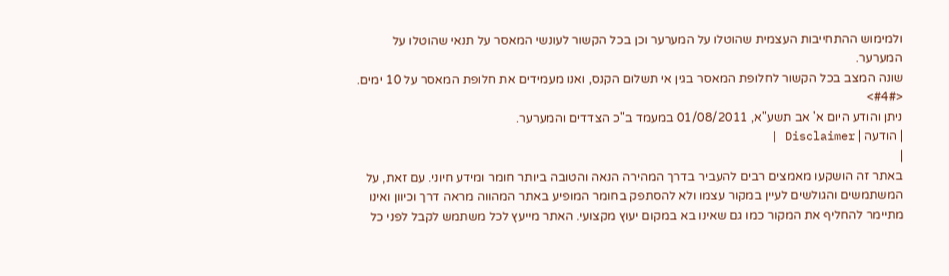ולמימוש ההתחייבות העצמית שהוטלו על המערער וכן בכל הקשור לעונשי המאסר על תנאי שהוטלו על המערער.
שונה המצב בכל הקשור לחלופת המאסר בגין אי תשלום הקנס, ואנו מעמידים את חלופת המאסר על 10 ימים.
<#4#>
ניתן והודע היום א' אב תשע"א, 01/08/2011 במעמד ב"כ הצדדים והמערער.
| הודעה | Disclaimer |
|
באתר זה הושקעו מאמצים רבים להעביר בדרך המהירה הנאה והטובה ביותר חומר ומידע חיוני. עם זאת, על המשתמשים והגולשים לעיין במקור עצמו ולא להסתפק בחומר המופיע באתר המהווה מראה דרך וכיוון ואינו מתיימר להחליף את המקור כמו גם שאינו בא במקום יעוץ מקצועי. האתר מייעץ לכל משתמש לקבל לפני כל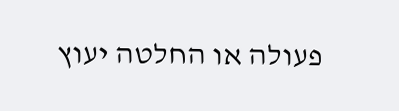פעולה או החלטה יעוץ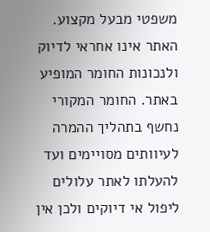משפטי מבעל מקצוע. האתר אינו אחראי לדיוק ולנכונות החומר המופיע באתר. החומר המקורי נחשף בתהליך ההמרה לעיוותים מסויימים ועד להעלתו לאתר עלולים ליפול אי דיוקים ולכן אין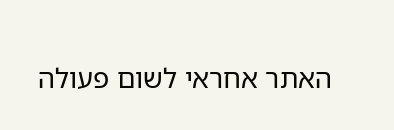האתר אחראי לשום פעולה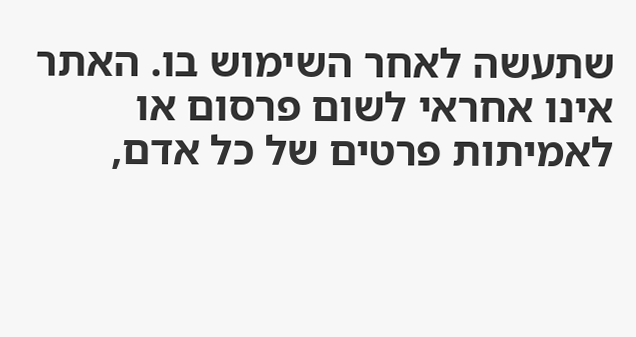שתעשה לאחר השימוש בו. האתר אינו אחראי לשום פרסום או לאמיתות פרטים של כל אדם,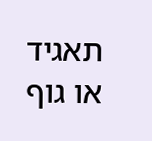תאגיד או גוף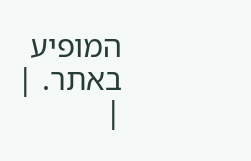המופיע באתר. |
|